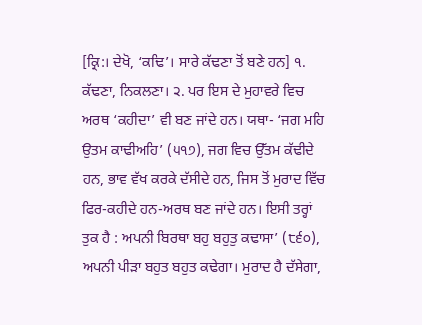[ਕ੍ਰਿ:। ਦੇਖੋ, ‘ਕਢਿ’। ਸਾਰੇ ਕੱਢਣਾ ਤੋਂ ਬਣੇ ਹਨ] ੧. ਕੱਢਣਾ, ਨਿਕਲਣਾ। ੨. ਪਰ ਇਸ ਦੇ ਮੁਹਾਵਰੇ ਵਿਚ ਅਰਥ ‘ਕਹੀਦਾ’ ਵੀ ਬਣ ਜਾਂਦੇ ਹਨ। ਯਥਾ- ‘ਜਗ ਮਹਿ ਉਤਮ ਕਾਢੀਅਹਿ’ (੫੧੭), ਜਗ ਵਿਚ ਉੱਤਮ ਕੱਢੀਦੇ ਹਨ, ਭਾਵ ਵੱਖ ਕਰਕੇ ਦੱਸੀਦੇ ਹਨ, ਜਿਸ ਤੋਂ ਮੁਰਾਦ ਵਿੱਚ ਫਿਰ-ਕਹੀਦੇ ਹਨ-ਅਰਥ ਬਣ ਜਾਂਦੇ ਹਨ। ਇਸੀ ਤਰ੍ਹਾਂ ਤੁਕ ਹੈ : ਅਪਨੀ ਬਿਰਥਾ ਬਹੁ ਬਹੁਤੁ ਕਢਾਸਾ’ (੮੬੦), ਅਪਨੀ ਪੀੜਾ ਬਹੁਤ ਬਹੁਤ ਕਢੇਗਾ। ਮੁਰਾਦ ਹੈ ਦੱਸੇਗਾ,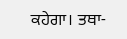ਕਹੇਗਾ। ਤਥਾ-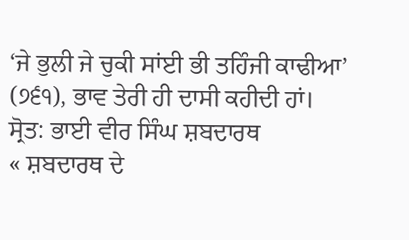‘ਜੇ ਭੁਲੀ ਜੇ ਚੁਕੀ ਸਾਂਈ ਭੀ ਤਹਿੰਜੀ ਕਾਢੀਆ’ (੭੬੧), ਭਾਵ ਤੇਰੀ ਹੀ ਦਾਸੀ ਕਹੀਦੀ ਹਾਂ।
ਸ੍ਰੋਤ: ਭਾਈ ਵੀਰ ਸਿੰਘ ਸ਼ਬਦਾਰਥ
« ਸ਼ਬਦਾਰਥ ਦੇ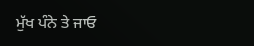ਮੁੱਖ ਪੰਨੇ ਤੇ ਜਾਓ